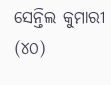ସେନ୍ତିଲ କୁମାରୀ (୪୦)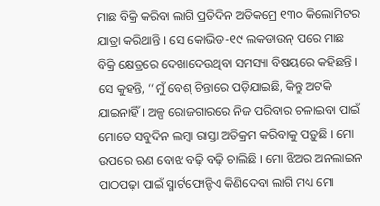ମାଛ ବିକ୍ରି କରିବା ଲାଗି ପ୍ରତିଦିନ ଅତିକମ୍ରେ ୧୩୦ କିଲୋମିଟର ଯାତ୍ରା କରିଥାନ୍ତି । ସେ କୋଭିଡ-୧୯ ଲକଡାଉନ୍ ପରେ ମାଛ ବିକ୍ରି କ୍ଷେତ୍ରରେ ଦେଖାଦେଉଥିବା ସମସ୍ୟା ବିଷୟରେ କହିଛନ୍ତି । ସେ କୁହନ୍ତି, ‘‘ମୁଁ ବେଶ୍ ଚିନ୍ତାରେ ପଡ଼ିଯାଇଛି, କିନ୍ତୁ ଅଟକି ଯାଇନାହିଁ । ଅଳ୍ପ ରୋଜଗାରରେ ନିଜ ପରିବାର ଚଳାଇବା ପାଇଁ ମୋତେ ସବୁଦିନ ଲମ୍ବା ରାସ୍ତା ଅତିକ୍ରମ କରିବାକୁ ପଡ଼ୁଛି । ମୋ ଉପରେ ଋଣ ବୋଝ ବଢ଼ି ବଢ଼ି ଚାଲିଛି । ମୋ ଝିଅର ଅନଲାଇନ ପାଠପଢ଼ା ପାଇଁ ସ୍ମାର୍ଟଫୋନ୍ଟିଏ କିଣିଦେବା ଲାଗି ମଧ୍ୟ ମୋ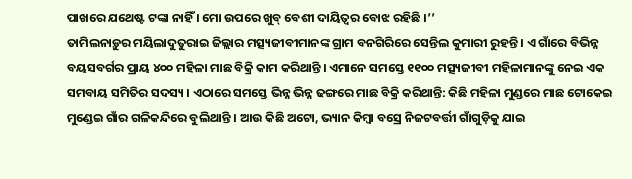ପାଖରେ ଯଥେଷ୍ଟ ଟଙ୍କା ନାହିଁ । ମୋ ଉପରେ ଖୁବ୍ ବେଶୀ ଦାୟିତ୍ୱର ବୋଝ ରହିଛି ।’’
ତାମିଲନାଡ଼ୁର ମୟିଲାଦୁତୁରାଇ ଜିଲ୍ଲାର ମତ୍ସ୍ୟଜୀବୀମାନଙ୍କ ଗ୍ରାମ ବନଗିରିରେ ସେନ୍ତିଲ କୁମାରୀ ରୁହନ୍ତି । ଏ ଗାଁରେ ବିଭିନ୍ନ ବୟସବର୍ଗର ପ୍ରାୟ ୪୦୦ ମହିଳା ମାଛ ବିକ୍ରି କାମ କରିଥାନ୍ତି । ଏମାନେ ସମସ୍ତେ ୧୧୦୦ ମତ୍ସ୍ୟଜୀବୀ ମହିଳାମାନଙ୍କୁ ନେଇ ଏକ ସମବାୟ ସମିତିର ସଦସ୍ୟ । ଏଠାରେ ସମସ୍ତେ ଭିନ୍ନ ଭିନ୍ନ ଢଙ୍ଗରେ ମାଛ ବିକ୍ରି କରିଥାନ୍ତି: କିଛି ମହିଳା ମୁଣ୍ଡରେ ମାଛ ଟୋକେଇ ମୁଣ୍ଡେଇ ଗାଁର ଗଳିକନ୍ଦିରେ ବୁଲିଥାନ୍ତି । ଆଉ କିଛି ଅଟୋ, ଭ୍ୟାନ କିମ୍ବା ବସ୍ରେ ନିଜଟବର୍ତ୍ତୀ ଗାଁଗୁଡ଼ିକୁ ଯାଇ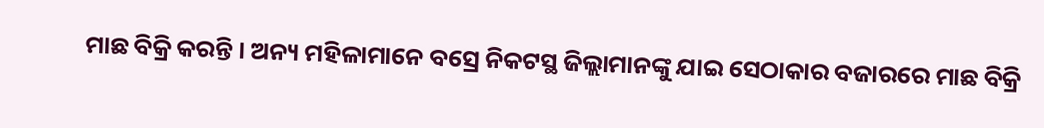ମାଛ ବିକ୍ରି କରନ୍ତି । ଅନ୍ୟ ମହିଳାମାନେ ବସ୍ରେ ନିକଟସ୍ଥ ଜିଲ୍ଲାମାନଙ୍କୁ ଯାଇ ସେଠାକାର ବଜାରରେ ମାଛ ବିକ୍ରି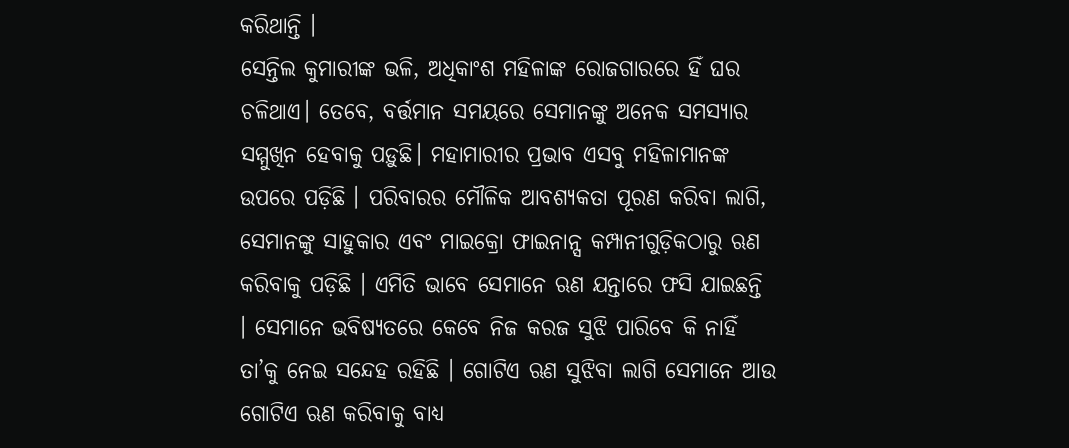କରିଥାନ୍ତି ।
ସେନ୍ତିଲ କୁମାରୀଙ୍କ ଭଳି, ଅଧିକାଂଶ ମହିଳାଙ୍କ ରୋଜଗାରରେ ହିଁ ଘର ଚଳିଥାଏ। ତେବେ, ବର୍ତ୍ତମାନ ସମୟରେ ସେମାନଙ୍କୁ ଅନେକ ସମସ୍ୟାର ସମ୍ମୁଖିନ ହେବାକୁ ପଡ଼ୁଛି। ମହାମାରୀର ପ୍ରଭାବ ଏସବୁ ମହିଳାମାନଙ୍କ ଉପରେ ପଡ଼ିଛି । ପରିବାରର ମୌଳିକ ଆବଶ୍ୟକତା ପୂରଣ କରିବା ଲାଗି, ସେମାନଙ୍କୁ ସାହୁକାର ଏବଂ ମାଇକ୍ରୋ ଫାଇନାନ୍ସ କମ୍ପାନୀଗୁଡ଼ିକଠାରୁ ଋଣ କରିବାକୁ ପଡ଼ିଛି । ଏମିତି ଭାବେ ସେମାନେ ଋଣ ଯନ୍ତାରେ ଫସି ଯାଇଛନ୍ତି । ସେମାନେ ଭବିଷ୍ୟତରେ କେବେ ନିଜ କରଜ ସୁଝି ପାରିବେ କି ନାହିଁ ତା’କୁ ନେଇ ସନ୍ଦେହ ରହିଛି । ଗୋଟିଏ ଋଣ ସୁଝିବା ଲାଗି ସେମାନେ ଆଉ ଗୋଟିଏ ଋଣ କରିବାକୁ ବାଧ୍ୟ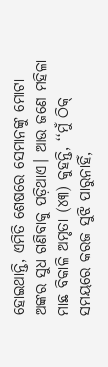ହୋଇଥାନ୍ତି, ଏମିତି ଶେଷରେ ସେମାନଙ୍କୁ ମୋଟା ଅଙ୍କର ସୁଧ ଗଣିବାକୁ ପଡ଼ିଥାଏ। ଆଉ ଜଣେ ମହିଳା ମାଛ ବିକାଳି ଅମୃତା (୪୩) କୁହନ୍ତି, ‘‘ମୁଁ ଠିକ୍ ସମୟରେ କରଜ ସୁଝି ପାରୁନାହିଁ,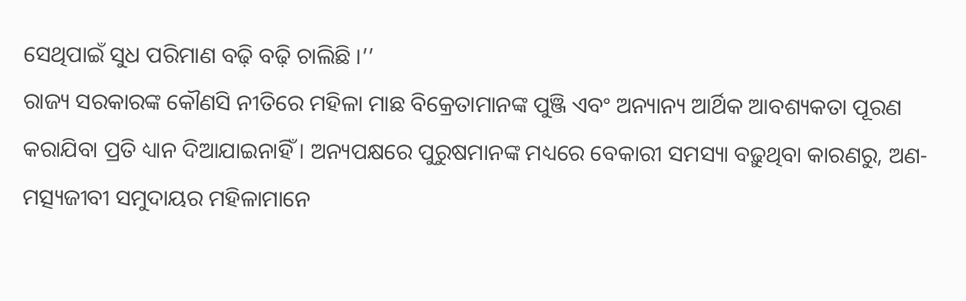ସେଥିପାଇଁ ସୁଧ ପରିମାଣ ବଢ଼ି ବଢ଼ି ଚାଲିଛି ।’’
ରାଜ୍ୟ ସରକାରଙ୍କ କୌଣସି ନୀତିରେ ମହିଳା ମାଛ ବିକ୍ରେତାମାନଙ୍କ ପୁଞ୍ଜି ଏବଂ ଅନ୍ୟାନ୍ୟ ଆର୍ଥିକ ଆବଶ୍ୟକତା ପୂରଣ କରାଯିବା ପ୍ରତି ଧ୍ୟାନ ଦିଆଯାଇନାହିଁ । ଅନ୍ୟପକ୍ଷରେ ପୁରୁଷମାନଙ୍କ ମଧ୍ୟରେ ବେକାରୀ ସମସ୍ୟା ବଢ଼ୁଥିବା କାରଣରୁ, ଅଣ-ମତ୍ସ୍ୟଜୀବୀ ସମୁଦାୟର ମହିଳାମାନେ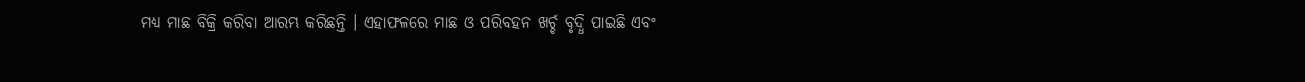ମଧ୍ୟ ମାଛ ବିକ୍ରି କରିବା ଆରମ୍ଭ କରିଛନ୍ତି । ଏହାଫଳରେ ମାଛ ଓ ପରିବହନ ଖର୍ଚ୍ଚ ବୃଦ୍ଧି ପାଇଛି ଏବଂ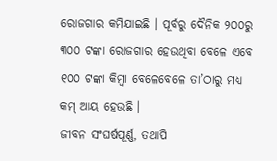ରୋଜଗାର କମିଯାଇଛି । ପୂର୍ବରୁ ଦୈନିକ ୨୦୦ରୁ ୩୦୦ ଟଙ୍କା ରୋଜଗାର ହେଉଥିବା ବେଳେ ଏବେ ୧୦୦ ଟଙ୍କା କିମ୍ବା ବେଳେବେଳେ ତା’ଠାରୁ ମଧ୍ୟ କମ୍ ଆୟ ହେଉଛି ।
ଜୀବନ ସଂଘର୍ଷପୂର୍ଣ୍ଣ, ତଥାପି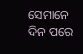ସେମାନେ ଦିନ ପରେ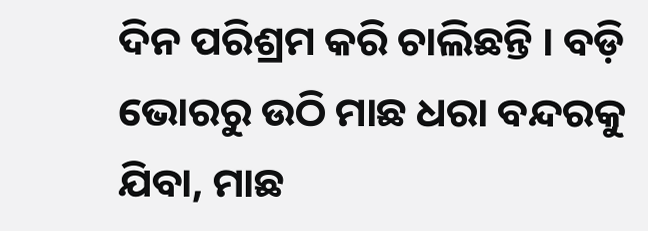ଦିନ ପରିଶ୍ରମ କରି ଚାଲିଛନ୍ତି । ବଡ଼ି ଭୋରରୁ ଉଠି ମାଛ ଧରା ବନ୍ଦରକୁ ଯିବା, ମାଛ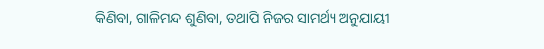କିଣିବା, ଗାଳିମନ୍ଦ ଶୁଣିବା, ତଥାପି ନିଜର ସାମର୍ଥ୍ୟ ଅନୁଯାୟୀ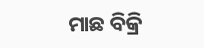ମାଛ ବିକ୍ରି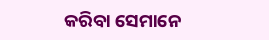କରିବା ସେମାନେ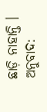ଛାଡ଼ି ନାହାନ୍ତି ।
ଅନୁବାଦ: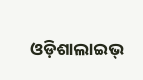ଓଡ଼ିଶାଲାଇଭ୍